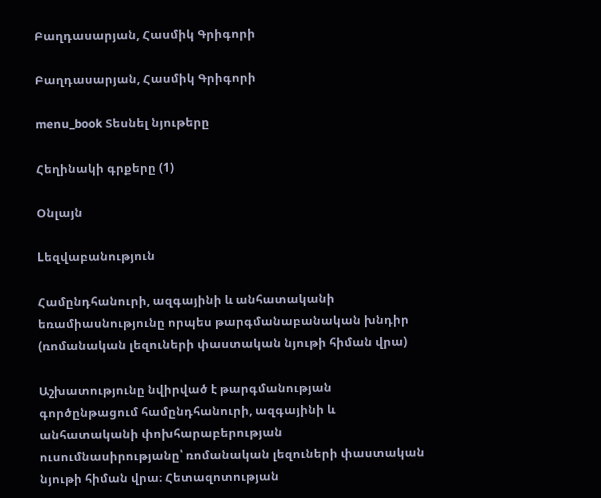Բաղդասարյան, Հասմիկ Գրիգորի

Բաղդասարյան, Հասմիկ Գրիգորի

menu_book Տեսնել նյութերը

Հեղինակի գրքերը (1)

Օնլայն

Lեզվաբանություն

Համընդհանուրի, ազգայինի և անհատականի եռամիասնությունը որպես թարգմանաբանական խնդիր (ռոմանական լեզուների փաստական նյութի հիման վրա)

Աշխատությունը նվիրված է թարգմանության գործընթացում համընդհանուրի, ազգայինի և անհատականի փոխհարաբերության ուսումնասիրությանը՝ ռոմանական լեզուների փաստական նյութի հիման վրա։ Հետազոտության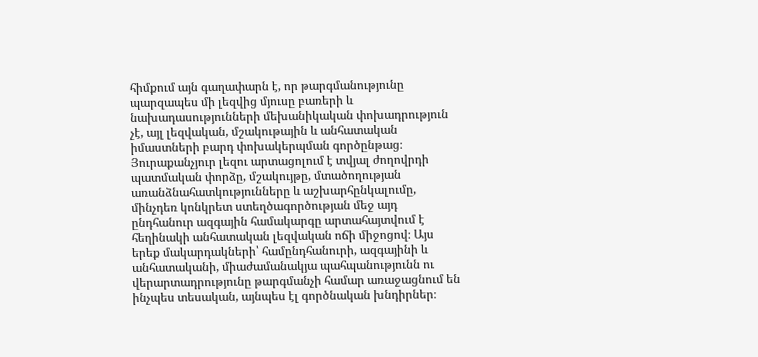հիմքում այն գաղափարն է, որ թարգմանությունը պարզապես մի լեզվից մյուսը բառերի և նախադասությունների մեխանիկական փոխադրություն չէ, այլ լեզվական, մշակութային և անհատական իմաստների բարդ փոխակերպման գործընթաց։ Յուրաքանչյուր լեզու արտացոլում է տվյալ ժողովրդի պատմական փորձը, մշակույթը, մտածողության առանձնահատկությունները և աշխարհընկալումը, մինչդեռ կոնկրետ ստեղծագործության մեջ այդ ընդհանուր ազգային համակարգը արտահայտվում է հեղինակի անհատական լեզվական ոճի միջոցով։ Այս երեք մակարդակների՝ համընդհանուրի, ազգայինի և անհատականի, միաժամանակյա պահպանությունն ու վերարտադրությունը թարգմանչի համար առաջացնում են ինչպես տեսական, այնպես էլ գործնական խնդիրներ։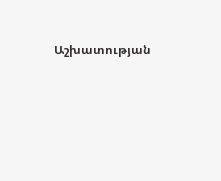Աշխատության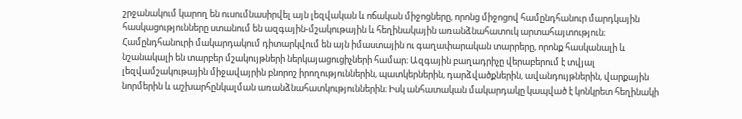շրջանակում կարող են ուսումնասիրվել այն լեզվական և ոճական միջոցները, որոնց միջոցով համընդհանուր մարդկային հասկացությունները ստանում են ազգային-մշակութային և հեղինակային առանձնահատուկ արտահայտություն։ Համընդհանուրի մակարդակում դիտարկվում են այն իմաստային ու գաղափարական տարրերը, որոնք հասկանալի և նշանակալի են տարբեր մշակույթների ներկայացուցիչների համար։ Ազգային բաղադրիչը վերաբերում է տվյալ լեզվամշակութային միջավայրին բնորոշ իրողություններին, պատկերներին, դարձվածքներին, ավանդույթներին, վարքային նորմերին և աշխարհընկալման առանձնահատկություններին։ Իսկ անհատական մակարդակը կապված է կոնկրետ հեղինակի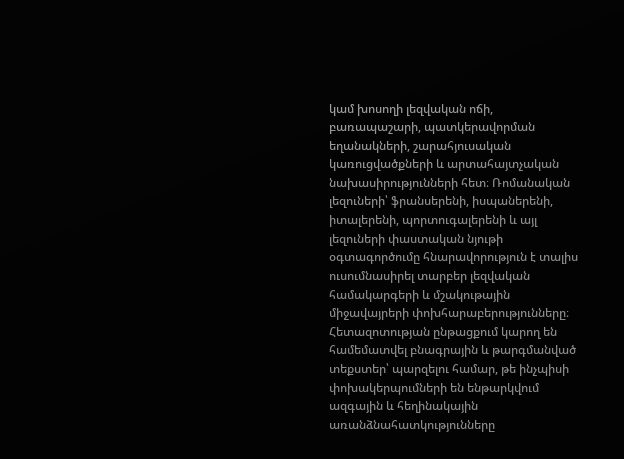կամ խոսողի լեզվական ոճի, բառապաշարի, պատկերավորման եղանակների, շարահյուսական կառուցվածքների և արտահայտչական նախասիրությունների հետ։ Ռոմանական լեզուների՝ ֆրանսերենի, իսպաներենի, իտալերենի, պորտուգալերենի և այլ լեզուների փաստական նյութի օգտագործումը հնարավորություն է տալիս ուսումնասիրել տարբեր լեզվական համակարգերի և մշակութային միջավայրերի փոխհարաբերությունները։ Հետազոտության ընթացքում կարող են համեմատվել բնագրային և թարգմանված տեքստեր՝ պարզելու համար, թե ինչպիսի փոխակերպումների են ենթարկվում ազգային և հեղինակային առանձնահատկությունները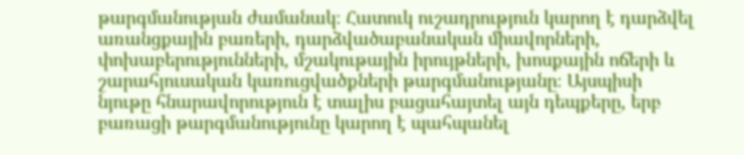թարգմանության ժամանակ։ Հատուկ ուշադրություն կարող է դարձվել առանցքային բառերի, դարձվածաբանական միավորների, փոխաբերությունների, մշակութային իրույթների, խոսքային ոճերի և շարահյուսական կառուցվածքների թարգմանությանը։ Այսպիսի նյութը հնարավորություն է տալիս բացահայտել այն դեպքերը, երբ բառացի թարգմանությունը կարող է պահպանել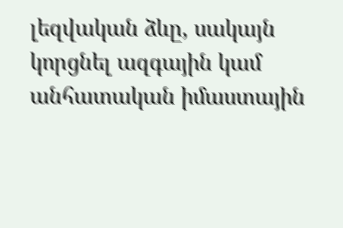լեզվական ձևը, սակայն կորցնել ազգային կամ անհատական իմաստային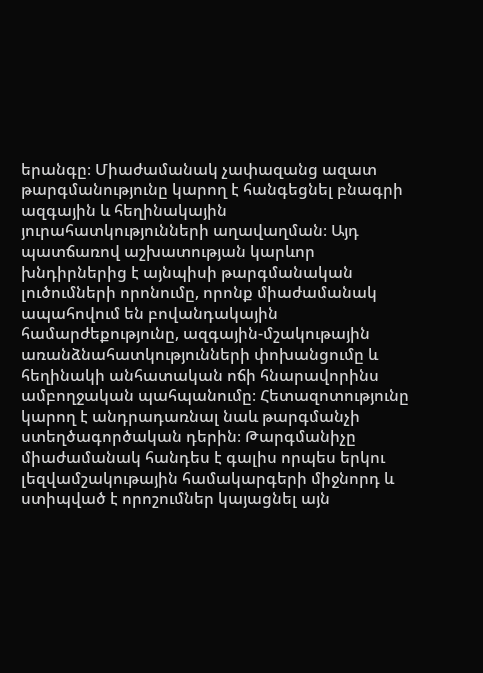երանգը։ Միաժամանակ չափազանց ազատ թարգմանությունը կարող է հանգեցնել բնագրի ազգային և հեղինակային յուրահատկությունների աղավաղման։ Այդ պատճառով աշխատության կարևոր խնդիրներից է այնպիսի թարգմանական լուծումների որոնումը, որոնք միաժամանակ ապահովում են բովանդակային համարժեքությունը, ազգային-մշակութային առանձնահատկությունների փոխանցումը և հեղինակի անհատական ոճի հնարավորինս ամբողջական պահպանումը։ Հետազոտությունը կարող է անդրադառնալ նաև թարգմանչի ստեղծագործական դերին։ Թարգմանիչը միաժամանակ հանդես է գալիս որպես երկու լեզվամշակութային համակարգերի միջնորդ և ստիպված է որոշումներ կայացնել այն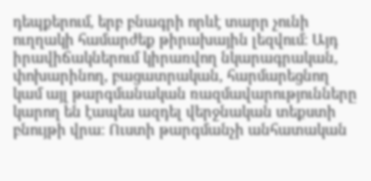դեպքերում, երբ բնագրի որևէ տարր չունի ուղղակի համարժեք թիրախային լեզվում։ Այդ իրավիճակներում կիրառվող նկարագրական, փոխարինող, բացատրական, հարմարեցնող կամ այլ թարգմանական ռազմավարությունները կարող են էապես ազդել վերջնական տեքստի բնույթի վրա։ Ուստի թարգմանչի անհատական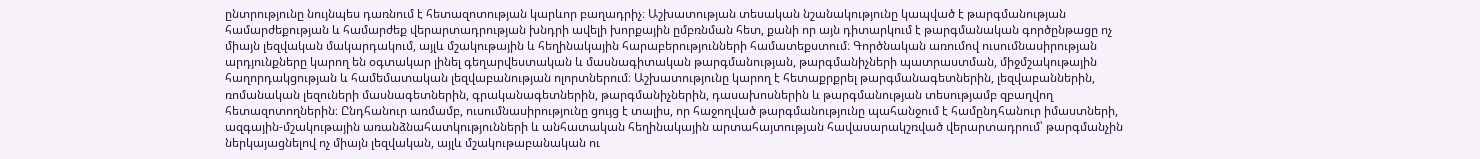ընտրությունը նույնպես դառնում է հետազոտության կարևոր բաղադրիչ։ Աշխատության տեսական նշանակությունը կապված է թարգմանության համարժեքության և համարժեք վերարտադրության խնդրի ավելի խորքային ըմբռնման հետ, քանի որ այն դիտարկում է թարգմանական գործընթացը ոչ միայն լեզվական մակարդակում, այլև մշակութային և հեղինակային հարաբերությունների համատեքստում։ Գործնական առումով ուսումնասիրության արդյունքները կարող են օգտակար լինել գեղարվեստական և մասնագիտական թարգմանության, թարգմանիչների պատրաստման, միջմշակութային հաղորդակցության և համեմատական լեզվաբանության ոլորտներում։ Աշխատությունը կարող է հետաքրքրել թարգմանագետներին, լեզվաբաններին, ռոմանական լեզուների մասնագետներին, գրականագետներին, թարգմանիչներին, դասախոսներին և թարգմանության տեսությամբ զբաղվող հետազոտողներին։ Ընդհանուր առմամբ, ուսումնասիրությունը ցույց է տալիս, որ հաջողված թարգմանությունը պահանջում է համընդհանուր իմաստների, ազգային-մշակութային առանձնահատկությունների և անհատական հեղինակային արտահայտության հավասարակշռված վերարտադրում՝ թարգմանչին ներկայացնելով ոչ միայն լեզվական, այլև մշակութաբանական ու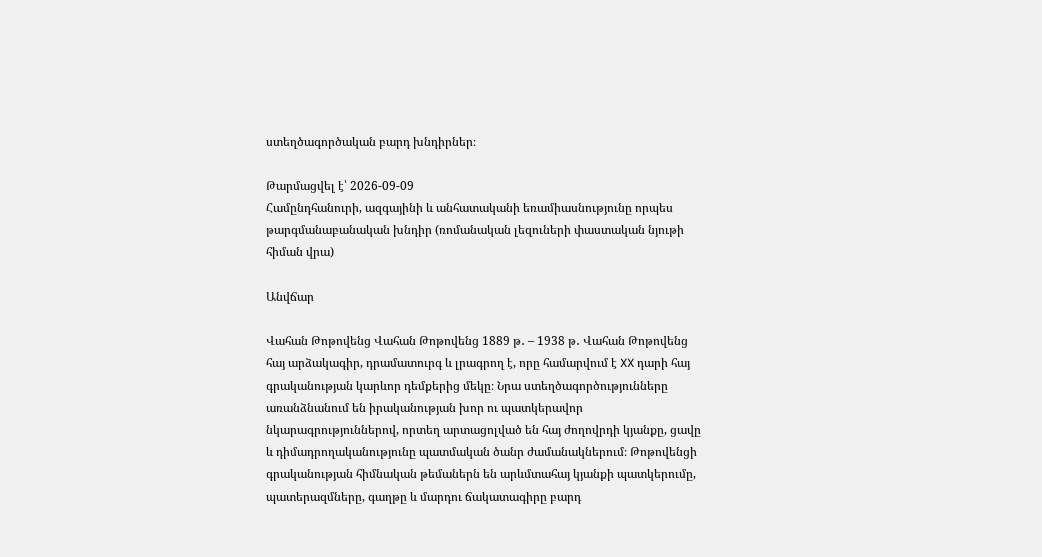ստեղծագործական բարդ խնդիրներ։

Թարմացվել է՝ 2026-09-09
Համընդհանուրի, ազգայինի և անհատականի եռամիասնությունը որպես թարգմանաբանական խնդիր (ռոմանական լեզուների փաստական նյութի հիման վրա)

Անվճար

Վահան Թոթովենց Վահան Թոթովենց 1889 թ․ – 1938 թ․ Վահան Թոթովենց հայ արձակագիր, դրամատուրգ և լրագրող է, որը համարվում է XX դարի հայ գրականության կարևոր դեմքերից մեկը։ Նրա ստեղծագործությունները առանձնանում են իրականության խոր ու պատկերավոր նկարագրություններով, որտեղ արտացոլված են հայ ժողովրդի կյանքը, ցավը և դիմադրողականությունը պատմական ծանր ժամանակներում։ Թոթովենցի գրականության հիմնական թեմաներն են արևմտահայ կյանքի պատկերումը, պատերազմները, գաղթը և մարդու ճակատագիրը բարդ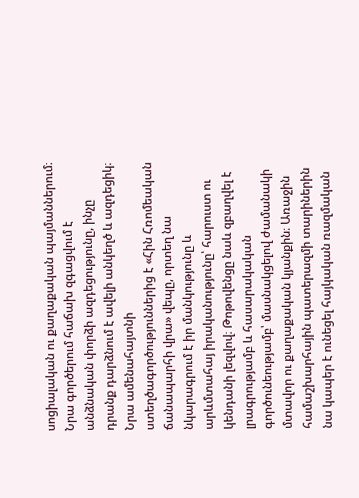սոցիալական ու քաղաքական պայմաններում։ Նրա գործերում հաճախ զգացվում է անձնական փորձի ազդեցությունը, ինչը դրանք դարձնում է ավելի անկեղծ և ազդեցիկ։ Նրա ամենահայտնի ստեղծագործություններից է «Հին Հռոմեական ճանապարհի վրա» վեպը, որտեղ նա նկարագրում է իր մանկությունը և արևմտահայ իրականությունը՝ հարուստ ու կենդանի լեզվով։ Թոթովենցը նաև զբաղվել է լրագրությամբ և հասարակական գործունեությամբ՝ մասնակցելով ժամանակի մտավոր ու քաղաքական կյանքին։ Առաջին համաշխարհային պատերազմի տարիներին նա կապեր է ունեցել հայկական ռազմական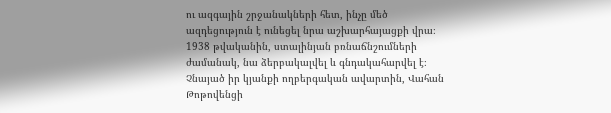ու ազգային շրջանակների հետ, ինչը մեծ ազդեցություն է ունեցել նրա աշխարհայացքի վրա։ 1938 թվականին, ստալինյան բռնաճնշումների ժամանակ, նա ձերբակալվել և գնդակահարվել է։ Չնայած իր կյանքի ողբերգական ավարտին, Վահան Թոթովենցի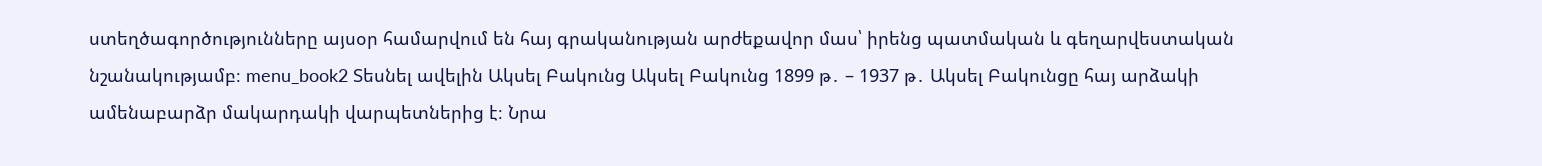ստեղծագործությունները այսօր համարվում են հայ գրականության արժեքավոր մաս՝ իրենց պատմական և գեղարվեստական նշանակությամբ։ menu_book2 Տեսնել ավելին Ակսել Բակունց Ակսել Բակունց 1899 թ․ – 1937 թ․ Ակսել Բակունցը հայ արձակի ամենաբարձր մակարդակի վարպետներից է։ Նրա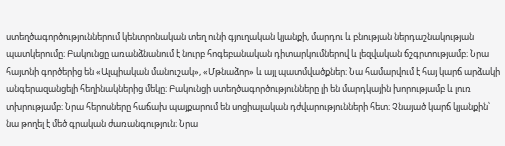ստեղծագործություններում կենտրոնական տեղ ունի գյուղական կյանքի, մարդու և բնության ներդաշնակության պատկերումը։ Բակունցը առանձնանում է նուրբ հոգեբանական դիտարկումներով և լեզվական ճշգրտությամբ։ Նրա հայտնի գործերից են «Ալպիական մանուշակ», «Մթնաձոր» և այլ պատմվածքներ։ Նա համարվում է հայ կարճ արձակի անգերազանցելի հեղինակներից մեկը։ Բակունցի ստեղծագործությունները լի են մարդկային խորությամբ և լուռ տխրությամբ։ Նրա հերոսները հաճախ պայքարում են սոցիալական դժվարությունների հետ։ Չնայած կարճ կյանքին՝ նա թողել է մեծ գրական ժառանգություն։ Նրա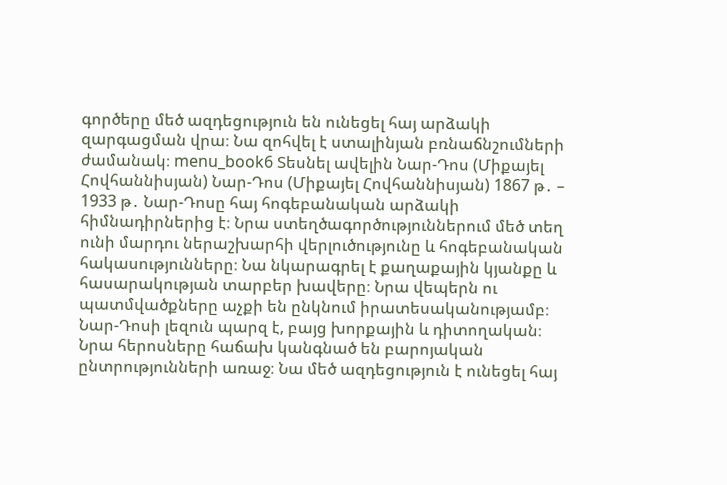գործերը մեծ ազդեցություն են ունեցել հայ արձակի զարգացման վրա։ Նա զոհվել է ստալինյան բռնաճնշումների ժամանակ։ menu_book6 Տեսնել ավելին Նար-Դոս (Միքայել Հովհաննիսյան) Նար-Դոս (Միքայել Հովհաննիսյան) 1867 թ․ – 1933 թ․ Նար-Դոսը հայ հոգեբանական արձակի հիմնադիրներից է։ Նրա ստեղծագործություններում մեծ տեղ ունի մարդու ներաշխարհի վերլուծությունը և հոգեբանական հակասությունները։ Նա նկարագրել է քաղաքային կյանքը և հասարակության տարբեր խավերը։ Նրա վեպերն ու պատմվածքները աչքի են ընկնում իրատեսականությամբ։ Նար-Դոսի լեզուն պարզ է, բայց խորքային և դիտողական։ Նրա հերոսները հաճախ կանգնած են բարոյական ընտրությունների առաջ։ Նա մեծ ազդեցություն է ունեցել հայ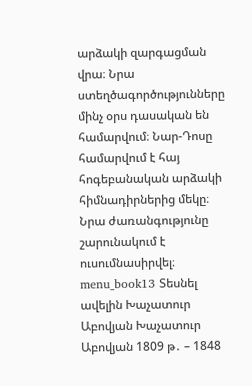արձակի զարգացման վրա։ Նրա ստեղծագործությունները մինչ օրս դասական են համարվում։ Նար-Դոսը համարվում է հայ հոգեբանական արձակի հիմնադիրներից մեկը։ Նրա ժառանգությունը շարունակում է ուսումնասիրվել։ menu_book13 Տեսնել ավելին Խաչատուր Աբովյան Խաչատուր Աբովյան 1809 թ․ – 1848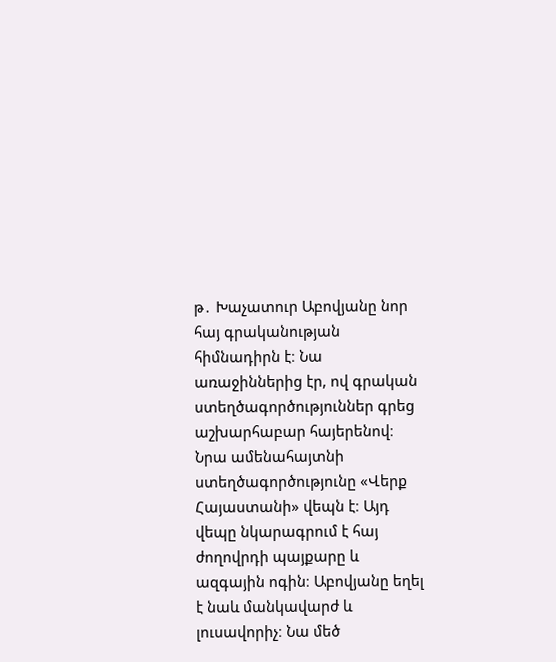թ․ Խաչատուր Աբովյանը նոր հայ գրականության հիմնադիրն է։ Նա առաջիններից էր, ով գրական ստեղծագործություններ գրեց աշխարհաբար հայերենով։ Նրա ամենահայտնի ստեղծագործությունը «Վերք Հայաստանի» վեպն է։ Այդ վեպը նկարագրում է հայ ժողովրդի պայքարը և ազգային ոգին։ Աբովյանը եղել է նաև մանկավարժ և լուսավորիչ։ Նա մեծ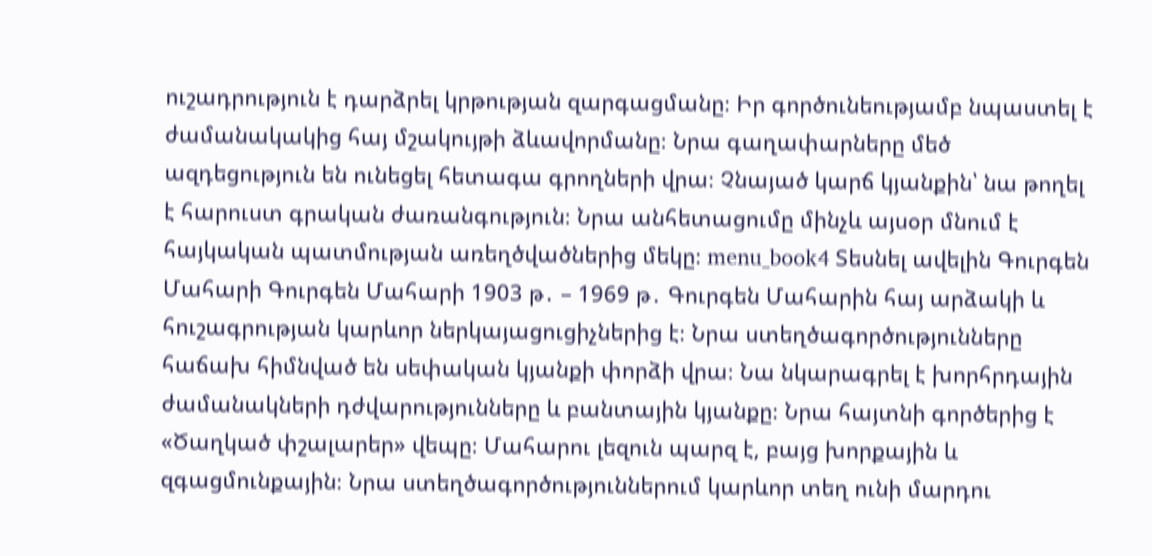ուշադրություն է դարձրել կրթության զարգացմանը։ Իր գործունեությամբ նպաստել է ժամանակակից հայ մշակույթի ձևավորմանը։ Նրա գաղափարները մեծ ազդեցություն են ունեցել հետագա գրողների վրա։ Չնայած կարճ կյանքին՝ նա թողել է հարուստ գրական ժառանգություն։ Նրա անհետացումը մինչև այսօր մնում է հայկական պատմության առեղծվածներից մեկը։ menu_book4 Տեսնել ավելին Գուրգեն Մահարի Գուրգեն Մահարի 1903 թ․ – 1969 թ․ Գուրգեն Մահարին հայ արձակի և հուշագրության կարևոր ներկայացուցիչներից է։ Նրա ստեղծագործությունները հաճախ հիմնված են սեփական կյանքի փորձի վրա։ Նա նկարագրել է խորհրդային ժամանակների դժվարությունները և բանտային կյանքը։ Նրա հայտնի գործերից է «Ծաղկած փշալարեր» վեպը։ Մահարու լեզուն պարզ է, բայց խորքային և զգացմունքային։ Նրա ստեղծագործություններում կարևոր տեղ ունի մարդու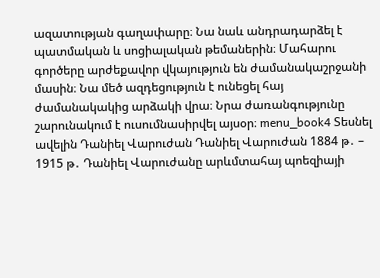ազատության գաղափարը։ Նա նաև անդրադարձել է պատմական և սոցիալական թեմաներին։ Մահարու գործերը արժեքավոր վկայություն են ժամանակաշրջանի մասին։ Նա մեծ ազդեցություն է ունեցել հայ ժամանակակից արձակի վրա։ Նրա ժառանգությունը շարունակում է ուսումնասիրվել այսօր։ menu_book4 Տեսնել ավելին Դանիել Վարուժան Դանիել Վարուժան 1884 թ․ – 1915 թ․ Դանիել Վարուժանը արևմտահայ պոեզիայի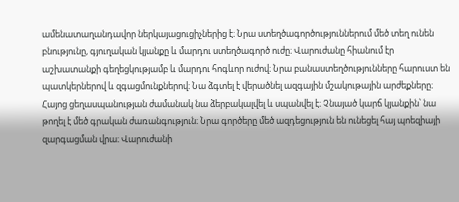ամենատաղանդավոր ներկայացուցիչներից է։ Նրա ստեղծագործություններում մեծ տեղ ունեն բնությունը, գյուղական կյանքը և մարդու ստեղծագործ ուժը։ Վարուժանը հիանում էր աշխատանքի գեղեցկությամբ և մարդու հոգևոր ուժով։ Նրա բանաստեղծությունները հարուստ են պատկերներով և զգացմունքներով։ Նա ձգտել է վերածնել ազգային մշակութային արժեքները։ Հայոց ցեղասպանության ժամանակ նա ձերբակալվել և սպանվել է։ Չնայած կարճ կյանքին՝ նա թողել է մեծ գրական ժառանգություն։ Նրա գործերը մեծ ազդեցություն են ունեցել հայ պոեզիայի զարգացման վրա։ Վարուժանի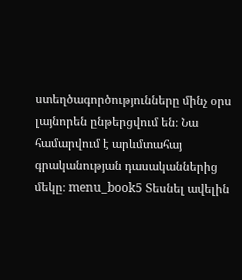ստեղծագործությունները մինչ օրս լայնորեն ընթերցվում են։ Նա համարվում է արևմտահայ գրականության դասականներից մեկը։ menu_book5 Տեսնել ավելին